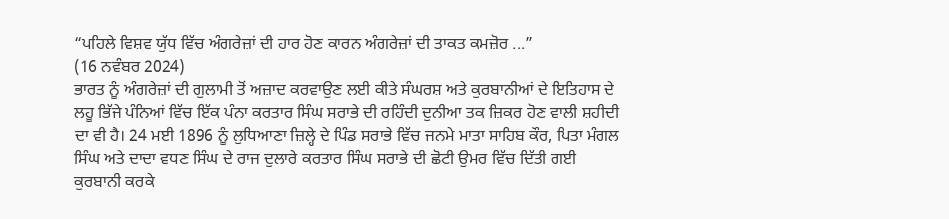“ਪਹਿਲੇ ਵਿਸ਼ਵ ਯੁੱਧ ਵਿੱਚ ਅੰਗਰੇਜ਼ਾਂ ਦੀ ਹਾਰ ਹੋਣ ਕਾਰਨ ਅੰਗਰੇਜ਼ਾਂ ਦੀ ਤਾਕਤ ਕਮਜ਼ੋਰ ...”
(16 ਨਵੰਬਰ 2024)
ਭਾਰਤ ਨੂੰ ਅੰਗਰੇਜ਼ਾਂ ਦੀ ਗੁਲਾਮੀ ਤੋਂ ਅਜ਼ਾਦ ਕਰਵਾਉਣ ਲਈ ਕੀਤੇ ਸੰਘਰਸ਼ ਅਤੇ ਕੁਰਬਾਨੀਆਂ ਦੇ ਇਤਿਹਾਸ ਦੇ ਲਹੂ ਭਿੱਜੇ ਪੰਨਿਆਂ ਵਿੱਚ ਇੱਕ ਪੰਨਾ ਕਰਤਾਰ ਸਿੰਘ ਸਰਾਭੇ ਦੀ ਰਹਿੰਦੀ ਦੁਨੀਆ ਤਕ ਜ਼ਿਕਰ ਹੋਣ ਵਾਲੀ ਸ਼ਹੀਦੀ ਦਾ ਵੀ ਹੈ। 24 ਮਈ 1896 ਨੂੰ ਲੁਧਿਆਣਾ ਜ਼ਿਲ੍ਹੇ ਦੇ ਪਿੰਡ ਸਰਾਭੇ ਵਿੱਚ ਜਨਮੇ ਮਾਤਾ ਸਾਹਿਬ ਕੌਰ, ਪਿਤਾ ਮੰਗਲ ਸਿੰਘ ਅਤੇ ਦਾਦਾ ਵਧਣ ਸਿੰਘ ਦੇ ਰਾਜ ਦੁਲਾਰੇ ਕਰਤਾਰ ਸਿੰਘ ਸਰਾਭੇ ਦੀ ਛੋਟੀ ਉਮਰ ਵਿੱਚ ਦਿੱਤੀ ਗਈ ਕੁਰਬਾਨੀ ਕਰਕੇ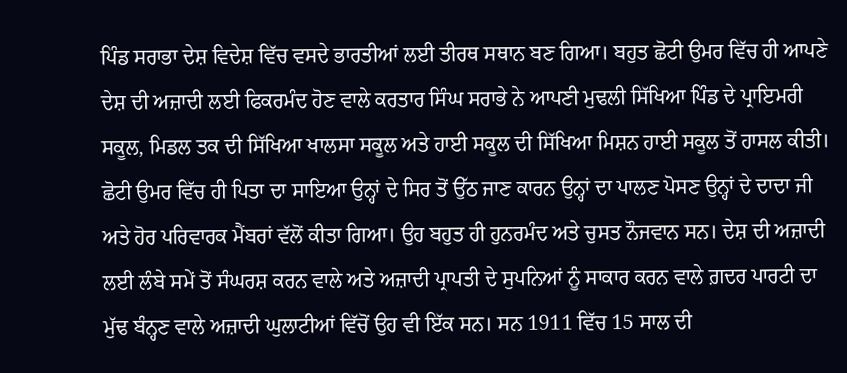ਪਿੰਡ ਸਰਾਭਾ ਦੇਸ਼ ਵਿਦੇਸ਼ ਵਿੱਚ ਵਸਦੇ ਭਾਰਤੀਆਂ ਲਈ ਤੀਰਥ ਸਥਾਨ ਬਣ ਗਿਆ। ਬਹੁਤ ਛੋਟੀ ਉਮਰ ਵਿੱਚ ਹੀ ਆਪਣੇ ਦੇਸ਼ ਦੀ ਅਜ਼ਾਦੀ ਲਈ ਫਿਕਰਮੰਦ ਹੋਣ ਵਾਲੇ ਕਰਤਾਰ ਸਿੰਘ ਸਰਾਭੇ ਨੇ ਆਪਣੀ ਮੁਢਲੀ ਸਿੱਖਿਆ ਪਿੰਡ ਦੇ ਪ੍ਰਾਇਮਰੀ ਸਕੂਲ, ਮਿਡਲ ਤਕ ਦੀ ਸਿੱਖਿਆ ਖਾਲਸਾ ਸਕੂਲ ਅਤੇ ਹਾਈ ਸਕੂਲ ਦੀ ਸਿੱਖਿਆ ਮਿਸ਼ਨ ਹਾਈ ਸਕੂਲ ਤੋਂ ਹਾਸਲ ਕੀਤੀ। ਛੋਟੀ ਉਮਰ ਵਿੱਚ ਹੀ ਪਿਤਾ ਦਾ ਸਾਇਆ ਉਨ੍ਹਾਂ ਦੇ ਸਿਰ ਤੋਂ ਉੱਠ ਜਾਣ ਕਾਰਨ ਉਨ੍ਹਾਂ ਦਾ ਪਾਲਣ ਪੋਸਣ ਉਨ੍ਹਾਂ ਦੇ ਦਾਦਾ ਜੀ ਅਤੇ ਹੋਰ ਪਰਿਵਾਰਕ ਮੈਂਬਰਾਂ ਵੱਲੋਂ ਕੀਤਾ ਗਿਆ। ਉਹ ਬਹੁਤ ਹੀ ਹੁਨਰਮੰਦ ਅਤੇ ਚੁਸਤ ਨੌਜਵਾਨ ਸਨ। ਦੇਸ਼ ਦੀ ਅਜ਼ਾਦੀ ਲਈ ਲੰਬੇ ਸਮੇਂ ਤੋਂ ਸੰਘਰਸ਼ ਕਰਨ ਵਾਲੇ ਅਤੇ ਅਜ਼ਾਦੀ ਪ੍ਰਾਪਤੀ ਦੇ ਸੁਪਨਿਆਂ ਨੂੰ ਸਾਕਾਰ ਕਰਨ ਵਾਲੇ ਗ਼ਦਰ ਪਾਰਟੀ ਦਾ ਮੁੱਢ ਬੰਨ੍ਹਣ ਵਾਲੇ ਅਜ਼ਾਦੀ ਘੁਲਾਟੀਆਂ ਵਿੱਚੋਂ ਉਹ ਵੀ ਇੱਕ ਸਨ। ਸਨ 1911 ਵਿੱਚ 15 ਸਾਲ ਦੀ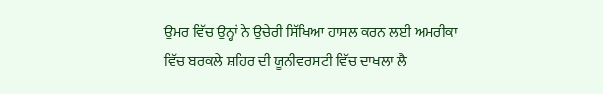ਉਮਰ ਵਿੱਚ ਉਨ੍ਹਾਂ ਨੇ ਉਚੇਰੀ ਸਿੱਖਿਆ ਹਾਸਲ ਕਰਨ ਲਈ ਅਮਰੀਕਾ ਵਿੱਚ ਬਰਕਲੇ ਸ਼ਹਿਰ ਦੀ ਯੂਨੀਵਰਸਟੀ ਵਿੱਚ ਦਾਖਲਾ ਲੈ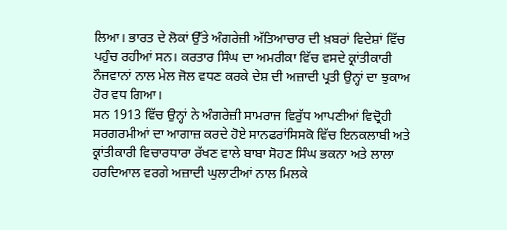ਲਿਆ। ਭਾਰਤ ਦੇ ਲੋਕਾਂ ਉੱਤੇ ਅੰਗਰੇਜ਼ੀ ਅੱਤਿਆਚਾਰ ਦੀ ਖ਼ਬਰਾਂ ਵਿਦੇਸ਼ਾਂ ਵਿੱਚ ਪਹੁੰਚ ਰਹੀਆਂ ਸਨ। ਕਰਤਾਰ ਸਿੰਘ ਦਾ ਅਮਰੀਕਾ ਵਿੱਚ ਵਸਦੇ ਕ੍ਰਾਂਤੀਕਾਰੀ ਨੌਜਵਾਨਾਂ ਨਾਲ ਮੇਲ ਜੋਲ ਵਧਣ ਕਰਕੇ ਦੇਸ਼ ਦੀ ਅਜ਼ਾਦੀ ਪ੍ਰਤੀ ਉਨ੍ਹਾਂ ਦਾ ਝੁਕਾਅ ਹੋਰ ਵਧ ਗਿਆ।
ਸਨ 1913 ਵਿੱਚ ਉਨ੍ਹਾਂ ਨੇ ਅੰਗਰੇਜ਼ੀ ਸਾਮਰਾਜ ਵਿਰੁੱਧ ਆਪਣੀਆਂ ਵਿਦ੍ਰੋਹੀ ਸਰਗਰਮੀਆਂ ਦਾ ਆਗਾਜ਼ ਕਰਦੇ ਹੋਏ ਸਾਨਫਰਾਂਸਿਸਕੋ ਵਿੱਚ ਇਨਕਲਾਬੀ ਅਤੇ ਕ੍ਰਾਂਤੀਕਾਰੀ ਵਿਚਾਰਧਾਰਾ ਰੱਖਣ ਵਾਲੇ ਬਾਬਾ ਸੋਹਣ ਸਿੰਘ ਭਕਨਾ ਅਤੇ ਲਾਲਾ ਹਰਦਿਆਲ ਵਰਗੇ ਅਜ਼ਾਦੀ ਘੁਲਾਟੀਆਂ ਨਾਲ ਮਿਲਕੇ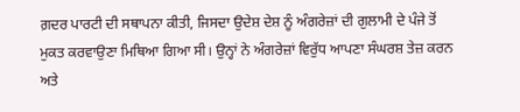ਗ਼ਦਰ ਪਾਰਟੀ ਦੀ ਸਥਾਪਨਾ ਕੀਤੀ, ਜਿਸਦਾ ਉਦੇਸ਼ ਦੇਸ਼ ਨੂੰ ਅੰਗਰੇਜ਼ਾਂ ਦੀ ਗੁਲਾਮੀ ਦੇ ਪੰਜੇ ਤੋਂ ਮੁਕਤ ਕਰਵਾਉਣਾ ਮਿਥਿਆ ਗਿਆ ਸੀ। ਉਨ੍ਹਾਂ ਨੇ ਅੰਗਰੇਜ਼ਾਂ ਵਿਰੁੱਧ ਆਪਣਾ ਸੰਘਰਸ਼ ਤੇਜ਼ ਕਰਨ ਅਤੇ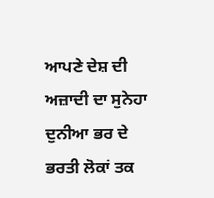ਆਪਣੇ ਦੇਸ਼ ਦੀ ਅਜ਼ਾਦੀ ਦਾ ਸੁਨੇਹਾ ਦੁਨੀਆ ਭਰ ਦੇ ਭਰਤੀ ਲੋਕਾਂ ਤਕ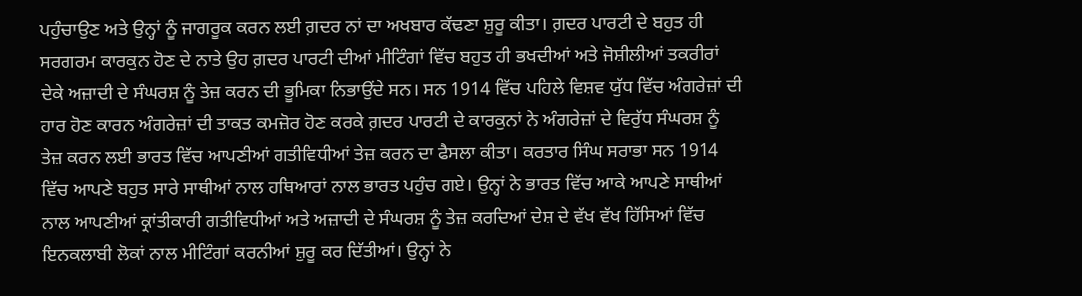ਪਹੁੰਚਾਉਣ ਅਤੇ ਉਨ੍ਹਾਂ ਨੂੰ ਜਾਗਰੂਕ ਕਰਨ ਲਈ ਗ਼ਦਰ ਨਾਂ ਦਾ ਅਖਬਾਰ ਕੱਢਣਾ ਸ਼ੁਰੂ ਕੀਤਾ। ਗ਼ਦਰ ਪਾਰਟੀ ਦੇ ਬਹੁਤ ਹੀ ਸਰਗਰਮ ਕਾਰਕੁਨ ਹੋਣ ਦੇ ਨਾਤੇ ਉਹ ਗ਼ਦਰ ਪਾਰਟੀ ਦੀਆਂ ਮੀਟਿੰਗਾਂ ਵਿੱਚ ਬਹੁਤ ਹੀ ਭਖਦੀਆਂ ਅਤੇ ਜੋਸ਼ੀਲੀਆਂ ਤਕਰੀਰਾਂ ਦੇਕੇ ਅਜ਼ਾਦੀ ਦੇ ਸੰਘਰਸ਼ ਨੂੰ ਤੇਜ਼ ਕਰਨ ਦੀ ਭੂਮਿਕਾ ਨਿਭਾਉਂਦੇ ਸਨ। ਸਨ 1914 ਵਿੱਚ ਪਹਿਲੇ ਵਿਸ਼ਵ ਯੁੱਧ ਵਿੱਚ ਅੰਗਰੇਜ਼ਾਂ ਦੀ ਹਾਰ ਹੋਣ ਕਾਰਨ ਅੰਗਰੇਜ਼ਾਂ ਦੀ ਤਾਕਤ ਕਮਜ਼ੋਰ ਹੋਣ ਕਰਕੇ ਗ਼ਦਰ ਪਾਰਟੀ ਦੇ ਕਾਰਕੁਨਾਂ ਨੇ ਅੰਗਰੇਜ਼ਾਂ ਦੇ ਵਿਰੁੱਧ ਸੰਘਰਸ਼ ਨੂੰ ਤੇਜ਼ ਕਰਨ ਲਈ ਭਾਰਤ ਵਿੱਚ ਆਪਣੀਆਂ ਗਤੀਵਿਧੀਆਂ ਤੇਜ਼ ਕਰਨ ਦਾ ਫੈਸਲਾ ਕੀਤਾ। ਕਰਤਾਰ ਸਿੰਘ ਸਰਾਭਾ ਸਨ 1914 ਵਿੱਚ ਆਪਣੇ ਬਹੁਤ ਸਾਰੇ ਸਾਥੀਆਂ ਨਾਲ ਹਥਿਆਰਾਂ ਨਾਲ ਭਾਰਤ ਪਹੁੰਚ ਗਏ। ਉਨ੍ਹਾਂ ਨੇ ਭਾਰਤ ਵਿੱਚ ਆਕੇ ਆਪਣੇ ਸਾਥੀਆਂ ਨਾਲ ਆਪਣੀਆਂ ਕ੍ਰਾਂਤੀਕਾਰੀ ਗਤੀਵਿਧੀਆਂ ਅਤੇ ਅਜ਼ਾਦੀ ਦੇ ਸੰਘਰਸ਼ ਨੂੰ ਤੇਜ਼ ਕਰਦਿਆਂ ਦੇਸ਼ ਦੇ ਵੱਖ ਵੱਖ ਹਿੱਸਿਆਂ ਵਿੱਚ ਇਨਕਲਾਬੀ ਲੋਕਾਂ ਨਾਲ ਮੀਟਿੰਗਾਂ ਕਰਨੀਆਂ ਸ਼ੁਰੂ ਕਰ ਦਿੱਤੀਆਂ। ਉਨ੍ਹਾਂ ਨੇ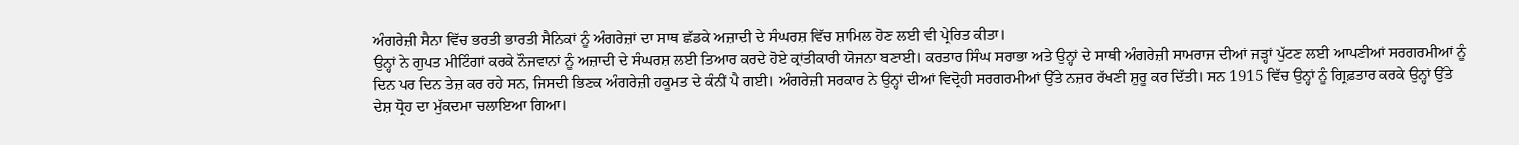ਅੰਗਰੇਜ਼ੀ ਸੈਨਾ ਵਿੱਚ ਭਰਤੀ ਭਾਰਤੀ ਸੈਨਿਕਾਂ ਨੂੰ ਅੰਗਰੇਜ਼ਾਂ ਦਾ ਸਾਥ ਛੱਡਕੇ ਅਜ਼ਾਦੀ ਦੇ ਸੰਘਰਸ਼ ਵਿੱਚ ਸ਼ਾਮਿਲ ਹੋਣ ਲਈ ਵੀ ਪ੍ਰੇਰਿਤ ਕੀਤਾ।
ਉਨ੍ਹਾਂ ਨੇ ਗੁਪਤ ਮੀਟਿੰਗਾਂ ਕਰਕੇ ਨੌਜਵਾਨਾਂ ਨੂੰ ਅਜ਼ਾਦੀ ਦੇ ਸੰਘਰਸ਼ ਲਈ ਤਿਆਰ ਕਰਦੇ ਹੋਏ ਕ੍ਰਾਂਤੀਕਾਰੀ ਯੋਜਨਾ ਬਣਾਈ। ਕਰਤਾਰ ਸਿੰਘ ਸਰਾਭਾ ਅਤੇ ਉਨ੍ਹਾਂ ਦੇ ਸਾਥੀ ਅੰਗਰੇਜ਼ੀ ਸਾਮਰਾਜ ਦੀਆਂ ਜੜ੍ਹਾਂ ਪੁੱਟਣ ਲਈ ਆਪਣੀਆਂ ਸਰਗਰਮੀਆਂ ਨੂੰ ਦਿਨ ਪਰ ਦਿਨ ਤੇਜ਼ ਕਰ ਰਹੇ ਸਨ, ਜਿਸਦੀ ਭਿਣਕ ਅੰਗਰੇਜ਼ੀ ਹਕੂਮਤ ਦੇ ਕੰਨੀਂ ਪੈ ਗਈ। ਅੰਗਰੇਜ਼ੀ ਸਰਕਾਰ ਨੇ ਉਨ੍ਹਾਂ ਦੀਆਂ ਵਿਦ੍ਰੋਹੀ ਸਰਗਰਮੀਆਂ ਉੱਤੇ ਨਜ਼ਰ ਰੱਖਣੀ ਸ਼ੁਰੂ ਕਰ ਦਿੱਤੀ। ਸਨ 1915 ਵਿੱਚ ਉਨ੍ਹਾਂ ਨੂੰ ਗ੍ਰਿਫ਼ਤਾਰ ਕਰਕੇ ਉਨ੍ਹਾਂ ਉੱਤੇ ਦੇਸ਼ ਧ੍ਰੋਹ ਦਾ ਮੁੱਕਦਮਾ ਚਲਾਇਆ ਗਿਆ।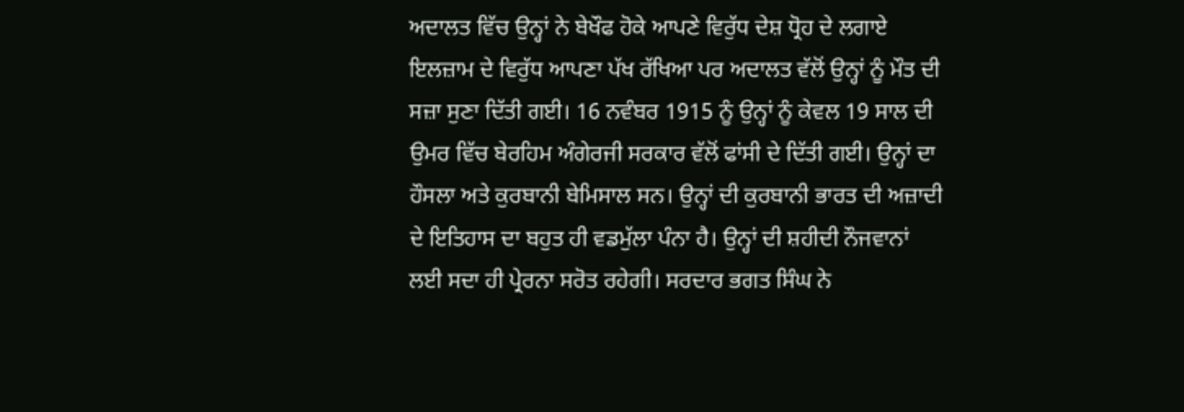ਅਦਾਲਤ ਵਿੱਚ ਉਨ੍ਹਾਂ ਨੇ ਬੇਖੌਫ ਹੋਕੇ ਆਪਣੇ ਵਿਰੁੱਧ ਦੇਸ਼ ਧ੍ਰੋਹ ਦੇ ਲਗਾਏ ਇਲਜ਼ਾਮ ਦੇ ਵਿਰੁੱਧ ਆਪਣਾ ਪੱਖ ਰੱਖਿਆ ਪਰ ਅਦਾਲਤ ਵੱਲੋਂ ਉਨ੍ਹਾਂ ਨੂੰ ਮੌਤ ਦੀ ਸਜ਼ਾ ਸੁਣਾ ਦਿੱਤੀ ਗਈ। 16 ਨਵੰਬਰ 1915 ਨੂੰ ਉਨ੍ਹਾਂ ਨੂੰ ਕੇਵਲ 19 ਸਾਲ ਦੀ ਉਮਰ ਵਿੱਚ ਬੇਰਹਿਮ ਅੰਗੇਰਜੀ ਸਰਕਾਰ ਵੱਲੋਂ ਫਾਂਸੀ ਦੇ ਦਿੱਤੀ ਗਈ। ਉਨ੍ਹਾਂ ਦਾ ਹੌਸਲਾ ਅਤੇ ਕੁਰਬਾਨੀ ਬੇਮਿਸਾਲ ਸਨ। ਉਨ੍ਹਾਂ ਦੀ ਕੁਰਬਾਨੀ ਭਾਰਤ ਦੀ ਅਜ਼ਾਦੀ ਦੇ ਇਤਿਹਾਸ ਦਾ ਬਹੁਤ ਹੀ ਵਡਮੁੱਲਾ ਪੰਨਾ ਹੈ। ਉਨ੍ਹਾਂ ਦੀ ਸ਼ਹੀਦੀ ਨੌਜਵਾਨਾਂ ਲਈ ਸਦਾ ਹੀ ਪ੍ਰੇਰਨਾ ਸਰੋਤ ਰਹੇਗੀ। ਸਰਦਾਰ ਭਗਤ ਸਿੰਘ ਨੇ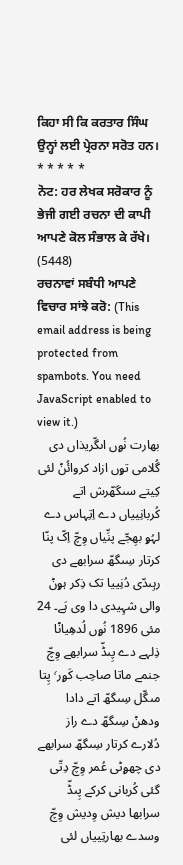ਕਿਹਾ ਸੀ ਕਿ ਕਰਤਾਰ ਸਿੰਘ ਉਨ੍ਹਾਂ ਲਈ ਪ੍ਰੇਰਨਾ ਸਰੋਤ ਹਨ।
* * * * *
ਨੋਟ: ਹਰ ਲੇਖਕ ਸਰੋਕਾਰ ਨੂੰ ਭੇਜੀ ਗਈ ਰਚਨਾ ਦੀ ਕਾਪੀ ਆਪਣੇ ਕੋਲ ਸੰਭਾਲ ਕੇ ਰੱਖੇ।
(5448)
ਰਚਨਾਵਾਂ ਸਬੰਧੀ ਆਪਣੇ ਵਿਚਾਰ ਸਾਂਝੇ ਕਰੋ: (This email address is being protected from spambots. You need JavaScript enabled to view it.)
بھارت نُۄں اںگّریذاں دی گُلامی تۄں ازاد کروائُݨ لئی کِیتے سںگھّرش اتے کُربانِییاں دے اِتِہاس دے لہُۄ بھِجّے پنِّیاں وِچّ اِکّ پنّا کرتار سِںگھّ سرابھے دی رہِںدّی دُنِییا تک ذِکر ہۄݨ والی شہِیدی دا وی ہَے۔ 24 مئی 1896 نُۄں لُدھِیاݨا ذِلہے دے پِںڈّ سرابھے وِچّ جنمے ماتا صاحِب کَۄر٬ پِتا مںگّل سِںگھّ اتے دادا ودھݨ سِںگھّ دے راز دُلارے کرتار سِںگھّ سرابھے دی چھۄٹی عُمر وِچّ دِتّی گئی کُربانی کرکے پِںڈّ سرابھا دیش وِدیش وِچّ وسدے بھارتِییاں لئی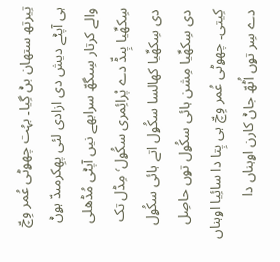تِیرتھ ستھان بݨ گِیا۔ بہُت چھۄٹی عُمر وِچّ ہی آپݨے دیش دی ازادی لئی پھِکرمںدّ ہۄݨ والے کرتار سِںگھّ سرابھے نیں آپݨی مُڈھلی سِکھِّیا پِںڈّ دے پْرائِمری سکُۄل٬ مِڈل تک دی سِکھِّیا کھالسا سکُۄل اتے ہائی سکُۄل دی سِکھِّیا مِشن ہائی سکُۄل تۄں حاصِل کِیتی۔ چھۄٹی عُمر وِچّ ہی پِتا دا سائِیا اۄہناں دے سِر تۄں اُٹھّ جاݨ کارن اۄہناں دا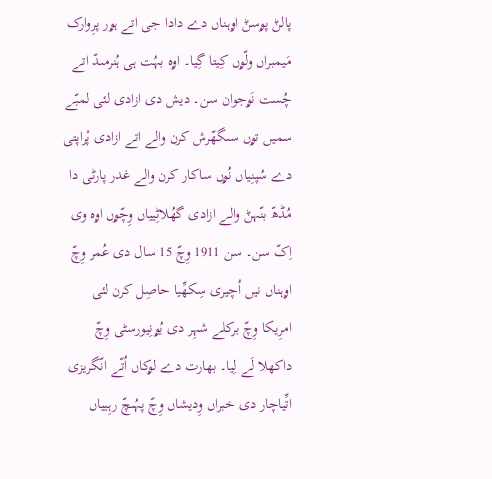پالݨ پۄسݨ اۄہناں دے دادا جی اتے ہۄر پرِوارک مَیمبراں ولّۄں کِیتا گِیا۔ اۄہ بہُت ہی ہُنرمںدّ اتے چُست نَۄجوان سن۔ دیش دی ازادی لئی لمبّے سمیں تۄں سںگھّرش کرن والے اتے ازادی پْراپتی دے سُپنِیاں نُۄں ساکار کرن والے غدر پارٹی دا مُڈھّ بنّہݨ والے ازادی گھُلاٹِییاں وِچّۄں اۄہ وی اِکّ سن۔ سن 1911 وِچّ 15 سال دی عُمر وِچّ اۄہناں نیں اُچیری سِکھِّیا حاصِل کرن لئی امرِیکا وِچّ برکلے شہِر دی یُۄنِیورسٹی وِچّ داکھلا لَے لِیا۔ بھارت دے لۄکاں اُتّے انّگریزی اتِّیاچار دی خبراں وِدیشاں وِچّ پہُںچّ رہِییاں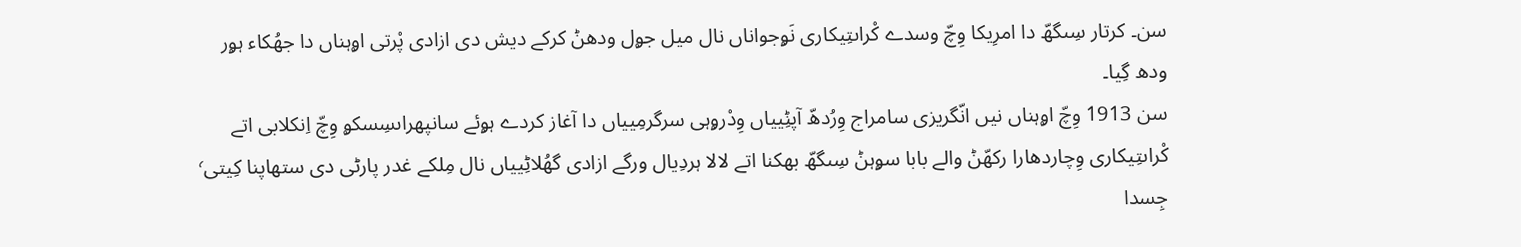سن۔ کرتار سِںگھّ دا امرِیکا وِچّ وسدے کْراںتِیکاری نَۄجواناں نال میل جۄل ودھݨ کرکے دیش دی ازادی پْرتی اۄہناں دا جھُکاء ہۄر ودھ گِیا۔
سن 1913 وِچّ اۄہناں نیں انّگریزی سامراج وِرُدھّ آپݨِییاں وِدْرۄہی سرگرمِییاں دا آغاز کردے ہۄئے سانپھراںسِسکۄ وِچّ اِنکلابی اتے کْراںتِیکاری وِچاردھارا رکھّݨ والے بابا سۄہݨ سِںگھّ بھکنا اتے لالا ہردِیال ورگے ازادی گھُلاٹِییاں نال مِلکے غدر پارٹی دی ستھاپنا کِیتی٬ جِسدا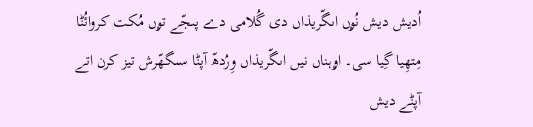اُدیش دیش نُۄں اںگّریذاں دی گُلامی دے پںجّے تۄں مُکت کروائُݨا مِتھِیا گِیا سی۔ اۄہناں نیں اںگّریذاں وِرُدھّ آپݨا سںگھّرش تیز کرن اتے آپݨے دیش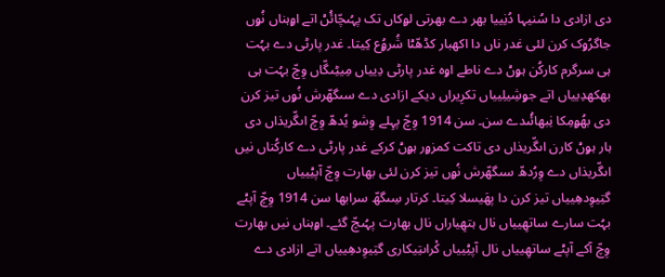دی ازادی دا سُنیہا دُنِییا بھر دے بھرتی لۄکاں تک پہُںچّائُݨ اتے اۄہناں نُۄں جاگرُۄک کرن لئی غدر ناں دا اکھبار کڈھّݨا شُرۄُع کِیتا۔ غدر پارٹی دے بہُت ہی سرگرم کارکُن ہۄݨ دے ناطے اۄہ غدر پارٹی دِییاں مِیٹِںگّاں وِچّ بہُت ہی بھکھدِییاں اتے جۄشِیلِییاں تکرِیراں دیکے ازادی دے سںگھّرش نُۄں تیز کرن دی بھُۄمِکا نِبھائُںدے سن۔ سن 1914 وِچّ پہِلے وِشو یُدھّ وِچّ اںگّریذاں دی ہار ہۄݨ کارن اںگّریذاں دی تاکت کمزۄر ہۄݨ کرکے غدر پارٹی دے کارکُناں نیں اںگّریذاں دے وِرُدھّ سںگھّرش نُۄں تیز کرن لئی بھارت وِچّ آپݨِییاں گتِیوِدھِییاں تیز کرن دا پھَیسلا کِیتا۔ کرتار سِںگھّ سرابھا سن 1914 وِچّ آپݨے بہُت سارے ساتھِییاں نال ہتھِیاراں نال بھارت پہُںچّ گئے۔ اۄہناں نیں بھارت وِچّ آکے آپݨے ساتھِییاں نال آپݨِییاں کْراںتِیکاری گتِیوِدھِییاں اتے ازادی دے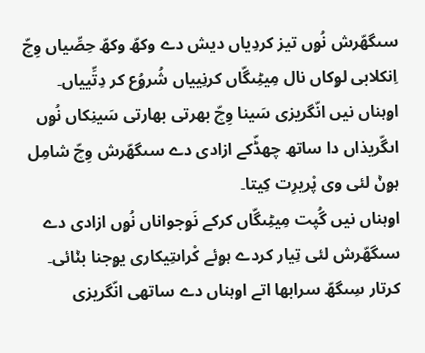سںگھّرش نُۄں تیز کردِیاں دیش دے وکھّ وکھّ حِصِّیاں وِچّ اِنکلابی لۄکاں نال مِیٹِںگّاں کرنِییاں شُرۄُع کر دِتِّییاں۔ اۄہناں نیں انّگریزی سَینا وِچّ بھرتی بھارتی سَینِکاں نُۄں اںگّریذاں دا ساتھ چھڈّکے ازادی دے سںگھّرش وِچّ شامِل ہۄݨ لئی وی پْریرِت کِیتا۔
اۄہناں نیں گُپت مِیٹِںگّاں کرکے نَۄجواناں نُۄں ازادی دے سںگھّرش لئی تِیار کردے ہۄئے کْراںتِیکاری یۄجنا بݨائی۔ کرتار سِںگھّ سرابھا اتے اۄہناں دے ساتھی انّگریزی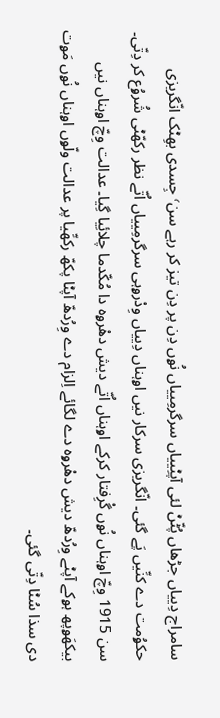سامراج دِییاں جڑھاں پُٹّݨ لئی آپݨِییاں سرگرمِییاں نُۄں دِن پر دِن تیز کر رہے سن٬ جِسدی بھِݨک انّگریزی حکۄُمت دے کنِّیں پَے گئی۔ انّگریزی سرکار نیں اۄہناں دِییاں وِدْرۄہی سرگرمِییاں اُتّے نظر رکھّݨی شُرۄُع کر دِتّی۔ سن 1915 وِچّ اۄہناں نُۄں گْرِفتار کرکے اۄہناں اُتّے دیش دھْرۄہ دا مُکّدما چلائِیا گِیا۔ عدالت وِچّ اۄہناں نیں بیکھَۄپھ ہۄکے آپݨے وِرُدھّ دیش دھْرۄہ دے لگائے اِلزام دے وِرُدھّ آپݨا پکھّ رکھِّیا پر عدالت ولّۄں اۄہناں نُۄں مَۄت دی سذا سُݨا دِتّی گئی۔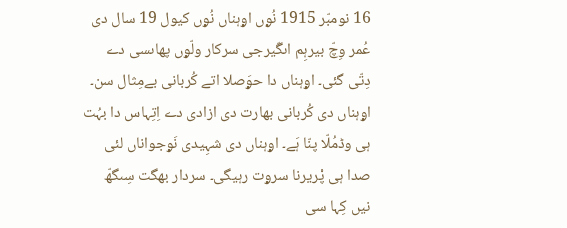16 نومبّر 1915 نُۄں اۄہناں نُۄں کیول 19 سال دی عُمر وِچّ بیرہِم اںگّیرجی سرکار ولّۄں پھاںسی دے دِتّی گئی۔ اۄہناں دا حۄَصلا اتے کُربانی بےمِثال سن۔ اۄہناں دی کُربانی بھارت دی ازادی دے اِتِہاس دا بہُت ہی وڈمُلّا پنّا ہَے۔ اۄہناں دی شہِیدی نَۄجواناں لئی صدا ہی پْریرنا سرۄت رہیگی۔ سردار بھگت سِںگھّ نیں کِہا سی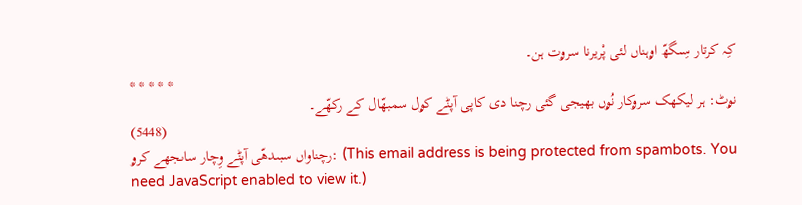کِہ کرتار سِںگھّ اۄہناں لئی پْریرنا سرۄت ہن۔
* * * * *
نۄٹ: ہر لیکھک سرۄکار نُۄں بھیجی گئی رچنا دی کاپی آپݨے کۄل سمبھّال کے رکھّے۔
(5448)
رچناواں سبںدھّی آپݨے وِچار ساںجھے کرۄ: (This email address is being protected from spambots. You need JavaScript enabled to view it.)